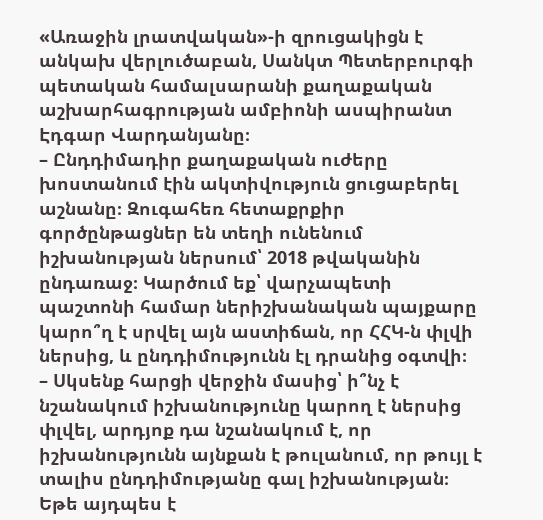«Առաջին լրատվական»-ի զրուցակիցն է անկախ վերլուծաբան, Սանկտ Պետերբուրգի պետական համալսարանի քաղաքական աշխարհագրության ամբիոնի ասպիրանտ Էդգար Վարդանյանը։
– Ընդդիմադիր քաղաքական ուժերը խոստանում էին ակտիվություն ցուցաբերել աշնանը։ Զուգահեռ հետաքրքիր գործընթացներ են տեղի ունենում իշխանության ներսում՝ 2018 թվականին ընդառաջ։ Կարծում եք՝ վարչապետի պաշտոնի համար ներիշխանական պայքարը կարո՞ղ է սրվել այն աստիճան, որ ՀՀԿ-ն փլվի ներսից, և ընդդիմությունն էլ դրանից օգտվի։
– Սկսենք հարցի վերջին մասից՝ ի՞նչ է նշանակում իշխանությունը կարող է ներսից փլվել, արդյոք դա նշանակում է, որ իշխանությունն այնքան է թուլանում, որ թույլ է տալիս ընդդիմությանը գալ իշխանության։ Եթե այդպես է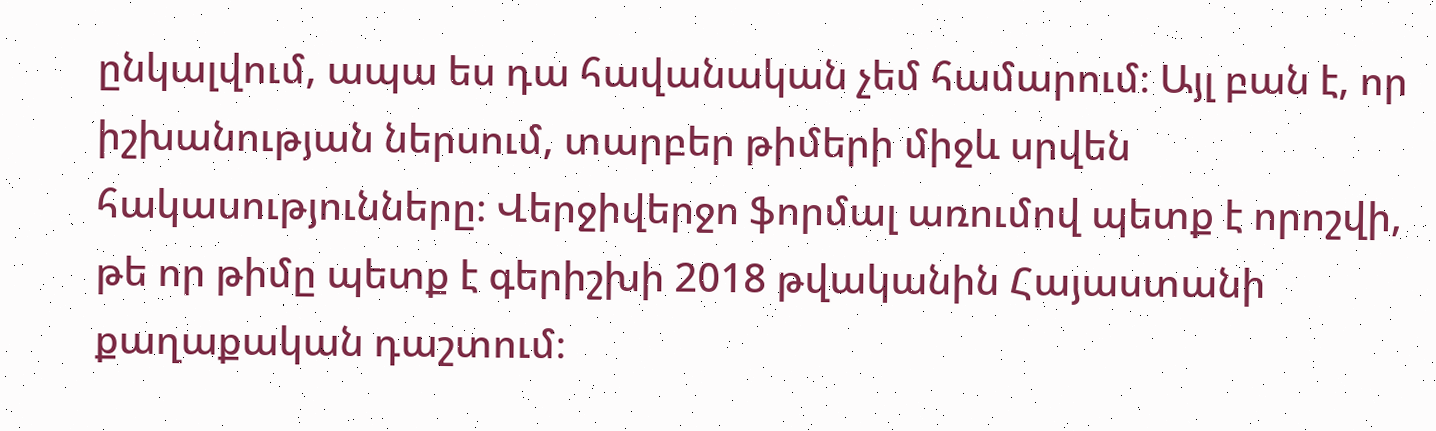ընկալվում, ապա ես դա հավանական չեմ համարում։ Այլ բան է, որ իշխանության ներսում, տարբեր թիմերի միջև սրվեն հակասությունները։ Վերջիվերջո ֆորմալ առումով պետք է որոշվի, թե որ թիմը պետք է գերիշխի 2018 թվականին Հայաստանի քաղաքական դաշտում։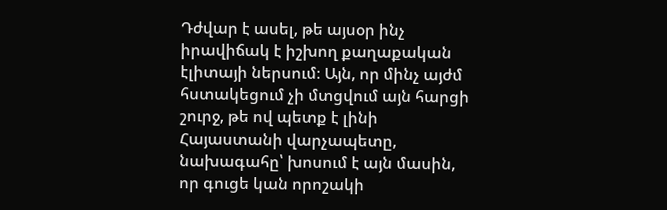Դժվար է ասել, թե այսօր ինչ իրավիճակ է իշխող քաղաքական էլիտայի ներսում։ Այն, որ մինչ այժմ հստակեցում չի մտցվում այն հարցի շուրջ, թե ով պետք է լինի Հայաստանի վարչապետը, նախագահը՝ խոսում է այն մասին, որ գուցե կան որոշակի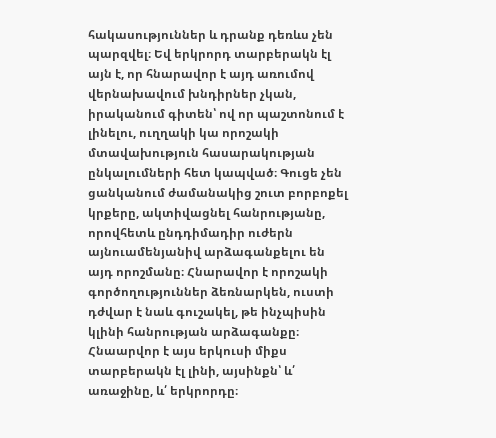հակասություններ և դրանք դեռևս չեն պարզվել։ Եվ երկրորդ տարբերակն էլ այն է, որ հնարավոր է այդ առումով վերնախավում խնդիրներ չկան, իրականում գիտեն՝ ով որ պաշտոնում է լինելու, ուղղակի կա որոշակի մտավախություն հասարակության ընկալումների հետ կապված։ Գուցե չեն ցանկանում ժամանակից շուտ բորբոքել կրքերը, ակտիվացնել հանրությանը, որովհետև ընդդիմադիր ուժերն այնուամենյանիվ արձագանքելու են այդ որոշմանը։ Հնարավոր է որոշակի գործողություններ ձեռնարկեն, ուստի դժվար է նաև գուշակել, թե ինչպիսին կլինի հանրության արձագանքը։ Հնաարվոր է այս երկուսի միքս տարբերակն էլ լինի, այսինքն՝ և՛ առաջինը, և՛ երկրորդը։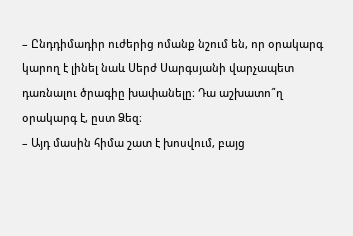– Ընդդիմադիր ուժերից ոմանք նշում են, որ օրակարգ կարող է լինել նաև Սերժ Սարգսյանի վարչապետ դառնալու ծրագիը խափանելը։ Դա աշխատո՞ղ օրակարգ է, ըստ Ձեզ։
– Այդ մասին հիմա շատ է խոսվում, բայց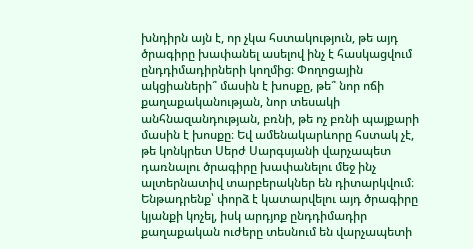խնդիրն այն է, որ չկա հստակություն, թե այդ ծրագիրը խափանել ասելով ինչ է հասկացվում ընդդիմադիրների կողմից։ Փողոցային ակցիաների՞ մասին է խոսքը, թե՞ նոր ոճի քաղաքականության, նոր տեսակի անհնազանդության, բռնի, թե ոչ բռնի պայքարի մասին է խոսքը։ Եվ ամենակարևորը հստակ չէ, թե կոնկրետ Սերժ Սարգսյանի վարչապետ դառնալու ծրագիրը խափանելու մեջ ինչ ալտերնատիվ տարբերակներ են դիտարկվում։ Ենթադրենք՝ փորձ է կատարվելու այդ ծրագիրը կյանքի կոչել, իսկ արդյոք ընդդիմադիր քաղաքական ուժերը տեսնում են վարչապետի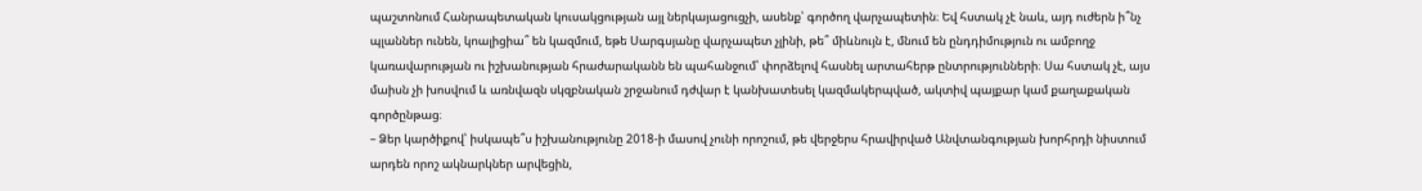պաշտոնում Հանրապետական կուսակցության այլ ներկայացուցչի, ասենք՝ գործող վարչապետին։ Եվ հստակ չէ նաև, այդ ուժերն ի՞նչ պլաններ ունեն, կոալիցիա՞ են կազմում, եթե Սարգսյանը վարչապետ չլինի, թե՞ միևնույն է, մնում են ընդդիմություն ու ամբողջ կառավարության ու իշխանության հրաժարականն են պահանջում՝ փորձելով հասնել արտահերթ ընտրությունների։ Սա հստակ չէ, այս մաիսն չի խոսվում և առնվազն սկզբնական շրջանում դժվար է կանխատեսել կազմակերպված, ակտիվ պայքար կամ քաղաքական գործընթաց։
– Ձեր կարծիքով՝ իսկապե՞ս իշխանությունը 2018-ի մասով չունի որոշում, թե վերջերս հրավիրված Անվտանգության խորհրդի նիստում արդեն որոշ ակնարկներ արվեցին,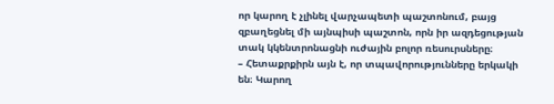որ կարող է չլինել վարչապետի պաշտոնում, բայց զբաղեցնել մի այնպիսի պաշտոն, որն իր ազդեցության տակ կկենտրոնացնի ուժային բոլոր ռեսուրսները։
– Հետաքրքիրն այն է, որ տպավորությունները երկակի են։ Կարող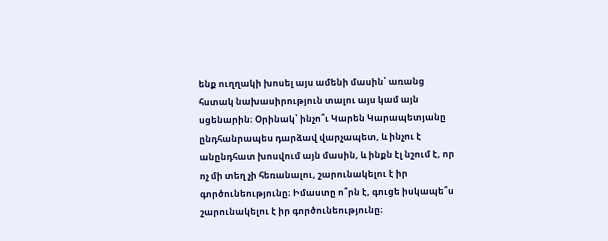ենք ուղղակի խոսել այս ամենի մասին՝ առանց հստակ նախասիրություն տալու այս կամ այն սցենարին։ Օրինակ՝ ինչո՞ւ Կարեն Կարապետյանը ընդհանրապես դարձավ վարչապետ, և ինչու է անընդհատ խոսվում այն մասին, և ինքն էլ նշում է, որ ոչ մի տեղ չի հեռանալու, շարունակելու է իր գործունեությունը։ Իմաստը ո՞րն է, գուցե իսկապե՞ս շարունակելու է իր գործունեությունը։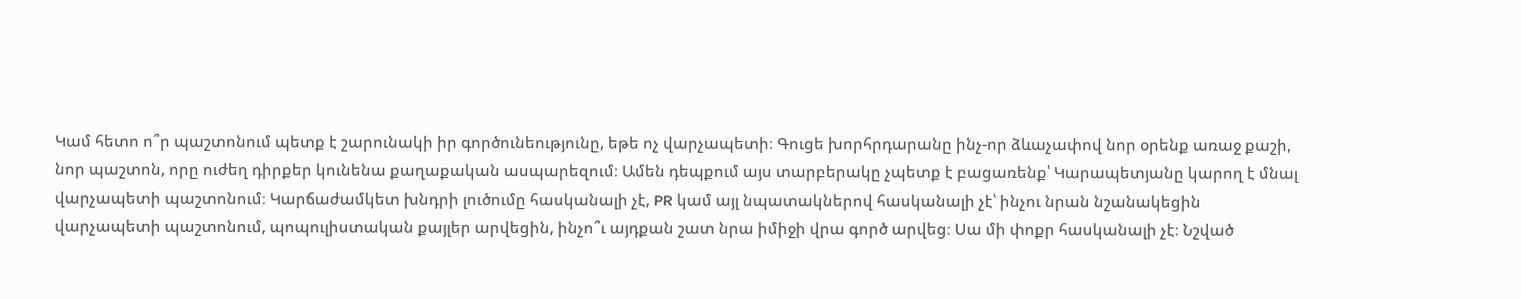Կամ հետո ո՞ր պաշտոնում պետք է շարունակի իր գործունեությունը, եթե ոչ վարչապետի։ Գուցե խորհրդարանը ինչ-որ ձևաչափով նոր օրենք առաջ քաշի, նոր պաշտոն, որը ուժեղ դիրքեր կունենա քաղաքական ասպարեզում։ Ամեն դեպքում այս տարբերակը չպետք է բացառենք՝ Կարապետյանը կարող է մնալ վարչապետի պաշտոնում։ Կարճաժամկետ խնդրի լուծումը հասկանալի չէ, PR կամ այլ նպատակներով հասկանալի չէ՝ ինչու նրան նշանակեցին վարչապետի պաշտոնում, պոպուլիստական քայլեր արվեցին, ինչո՞ւ այդքան շատ նրա իմիջի վրա գործ արվեց։ Սա մի փոքր հասկանալի չէ։ Նշված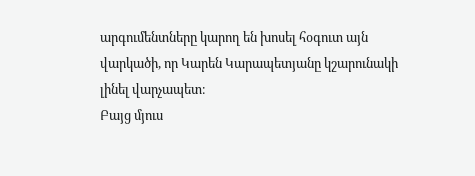արգումենտները կարող են խոսել հօգուտ այն վարկածի, որ Կարեն Կարապետյանը կշարունակի լինել վարչապետ։
Բայց մյուս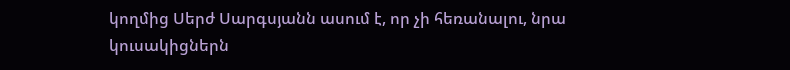կողմից Սերժ Սարգսյանն ասում է, որ չի հեռանալու, նրա կուսակիցներն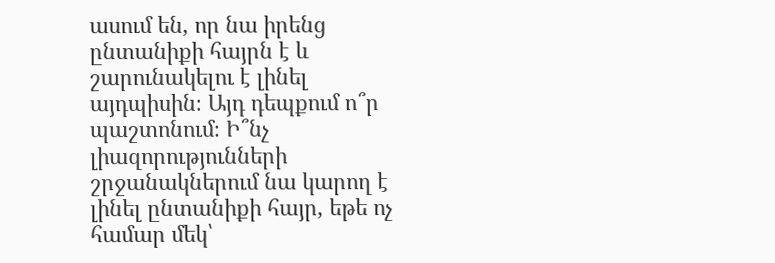ասում են, որ նա իրենց ընտանիքի հայրն է և շարունակելու է լինել այդպիսին։ Այդ դեպքում ո՞ր պաշտոնում։ Ի՞նչ լիազորությունների շրջանակներում նա կարող է լինել ընտանիքի հայր, եթե ոչ համար մեկ՝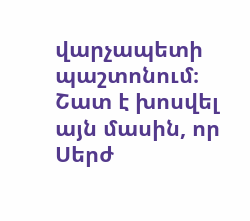վարչապետի պաշտոնում։ Շատ է խոսվել այն մասին, որ Սերժ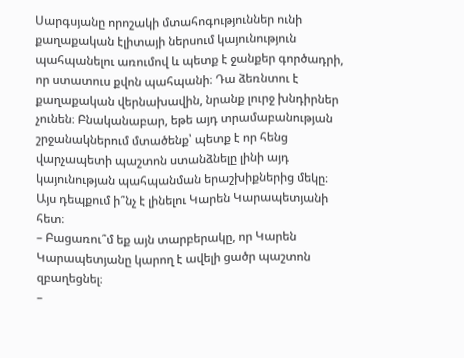Սարգսյանը որոշակի մտահոգություններ ունի քաղաքական էլիտայի ներսում կայունություն պահպանելու առումով և պետք է ջանքեր գործադրի, որ ստատուս քվոն պահպանի։ Դա ձեռնտու է քաղաքական վերնախավին, նրանք լուրջ խնդիրներ չունեն։ Բնականաբար, եթե այդ տրամաբանության շրջանակներում մտածենք՝ պետք է որ հենց վարչապետի պաշտոն ստանձնելը լինի այդ կայունության պահպանման երաշխիքներից մեկը։ Այս դեպքում ի՞նչ է լինելու Կարեն Կարապետյանի հետ։
– Բացառու՞մ եք այն տարբերակը, որ Կարեն Կարապետյանը կարող է ավելի ցածր պաշտոն զբաղեցնել։
–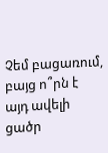Չեմ բացառում, բայց ո՞րն է այդ ավելի ցածր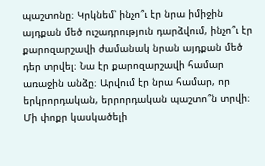պաշտոնը։ Կրկնեմ՝ ինչո՞ւ էր նրա իմիջին այդքան մեծ ուշադրություն դարձվում, ինչո՞ւ էր քարոզարշավի ժամանակ նրան այդքան մեծ դեր տրվել։ Նա էր քարոզարշավի համար առաջին անձը։ Արվում էր նրա համար, որ երկրորդական, երրորդական պաշտո՞ն տրվի։ Մի փոքր կասկածելի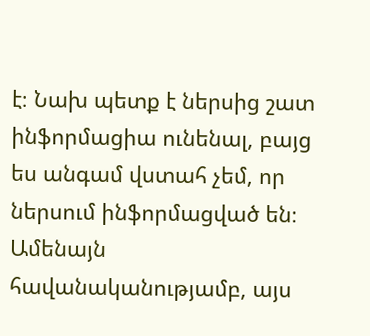է։ Նախ պետք է ներսից շատ ինֆորմացիա ունենալ, բայց ես անգամ վստահ չեմ, որ ներսում ինֆորմացված են։ Ամենայն հավանականությամբ, այս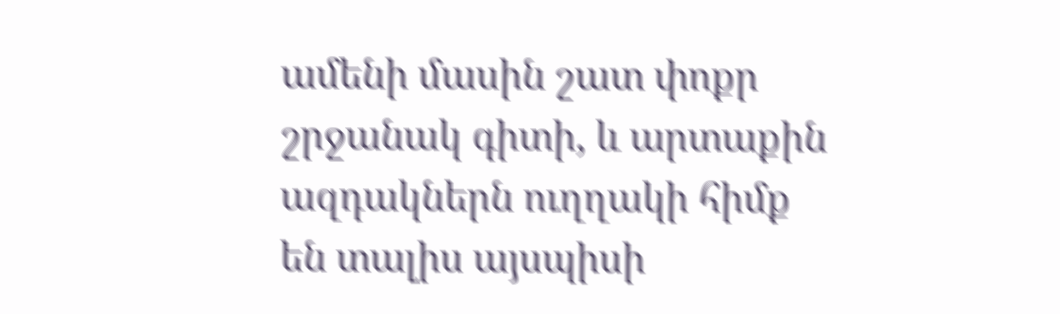ամենի մասին շատ փոքր շրջանակ գիտի, և արտաքին ազդակներն ուղղակի հիմք են տալիս այսպիսի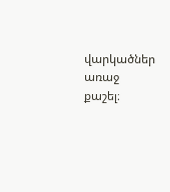վարկածներ առաջ քաշել։